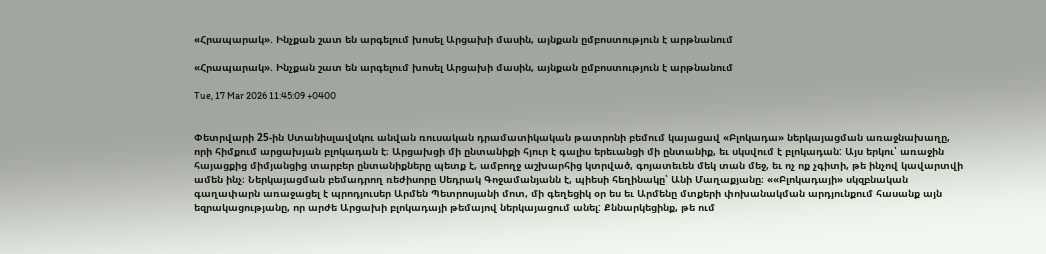«Հրապարակ». Ինչքան շատ են արգելում խոսել Արցախի մասին, այնքան ըմբոստություն է արթնանում

«Հրապարակ». Ինչքան շատ են արգելում խոսել Արցախի մասին, այնքան ըմբոստություն է արթնանում

Tue, 17 Mar 2026 11:45:09 +0400


Փետրվարի 25-ին Ստանիսլավսկու անվան ռուսական դրամատիկական թատրոնի բեմում կայացավ «Բլոկադա» ներկայացման առաջնախաղը, որի հիմքում արցախյան բլոկադան է։ Արցախցի մի ընտանիքի հյուր է գալիս երեւանցի մի ընտանիք, եւ սկսվում է բլոկադան: Այս երկու՝ առաջին հայացքից միմյանցից տարբեր ընտանիքները պետք է, ամբողջ աշխարհից կտրված, գոյատեւեն մեկ տան մեջ, եւ ոչ ոք չգիտի, թե ինչով կավարտվի ամեն ինչ։ Ներկայացման բեմադրող ռեժիսորը Սեդրակ Գոջամանյանն է, պիեսի հեղինակը՝ Անի Մաղաքյանը։ ««Բլոկադայի» սկզբնական գաղափարն առաջացել է պրոդյուսեր Արմեն Պետրոսյանի մոտ, մի գեղեցիկ օր ես եւ Արմենը մտքերի փոխանակման արդյունքում հասանք այն եզրակացությանը, որ արժե Արցախի բլոկադայի թեմայով ներկայացում անել: Քննարկեցինք, թե ում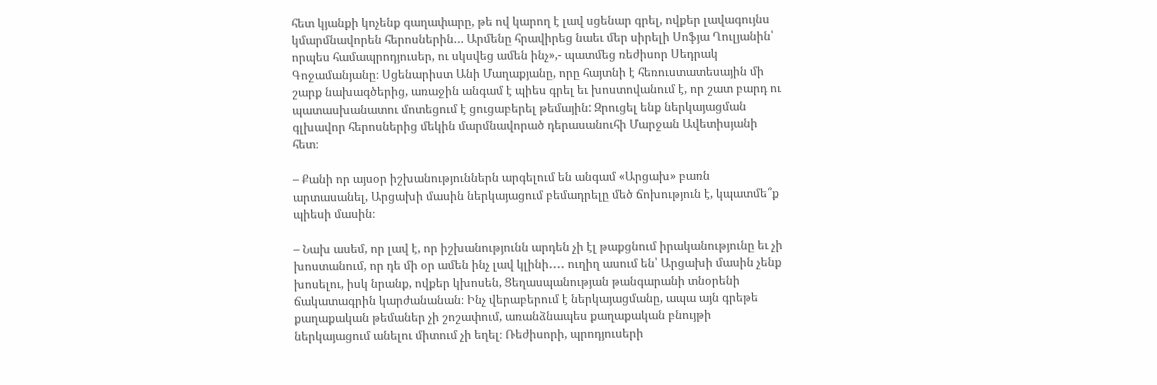հետ կյանքի կոչենք գաղափարը, թե ով կարող է լավ սցենար գրել, ովքեր լավագույնս կմարմնավորեն հերոսներին… Արմենը հրավիրեց նաեւ մեր սիրելի Սոֆյա Ղուլյանին՝ որպես համապրոդյուսեր, ու սկսվեց ամեն ինչ»,- պատմեց ռեժիսոր Սեդրակ Գոջամանյանը։ Սցենարիստ Անի Մաղաքյանը, որը հայտնի է հեռուստատեսային մի շարք նախագծերից, առաջին անգամ է պիես գրել եւ խոստովանում է, որ շատ բարդ ու պատասխանատու մոտեցում է ցուցաբերել թեմային: Զրուցել ենք ներկայացման գլխավոր հերոսներից մեկին մարմնավորած դերասանուհի Մարջան Ավետիսյանի հետ։

– Քանի որ այսօր իշխանություններն արգելում են անգամ «Արցախ» բառն արտասանել, Արցախի մասին ներկայացում բեմադրելը մեծ ճոխություն է, կպատմե՞ք պիեսի մասին։

– Նախ ասեմ, որ լավ է, որ իշխանությունն արդեն չի էլ թաքցնում իրականությունը եւ չի խոստանում, որ դե մի օր ամեն ինչ լավ կլինի․․․․ ուղիղ ասում են՝ Արցախի մասին չենք խոսելու, իսկ նրանք, ովքեր կխոսեն, Ցեղասպանության թանգարանի տնօրենի ճակատագրին կարժանանան։ Ինչ վերաբերում է ներկայացմանը, ապա այն գրեթե քաղաքական թեմաներ չի շոշափում, առանձնապես քաղաքական բնույթի ներկայացում անելու միտում չի եղել։ Ռեժիսորի, պրոդյուսերի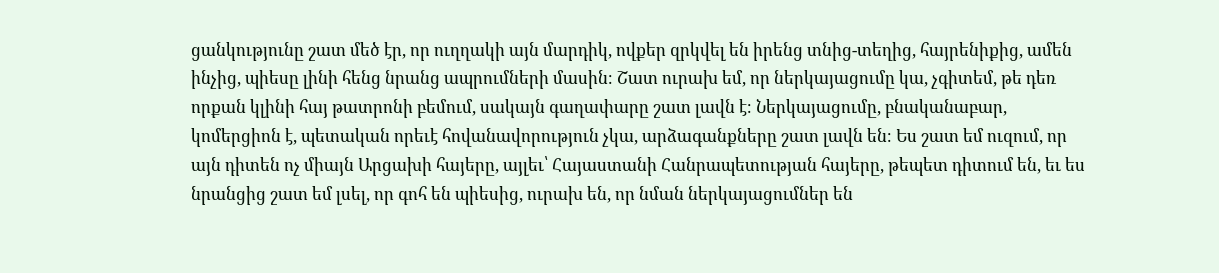ցանկությունը շատ մեծ էր, որ ուղղակի այն մարդիկ, ովքեր զրկվել են իրենց տնից-տեղից, հայրենիքից, ամեն ինչից, պիեսը լինի հենց նրանց ապրումների մասին։ Շատ ուրախ եմ, որ ներկայացումը կա, չգիտեմ, թե դեռ որքան կլինի հայ թատրոնի բեմում, սակայն գաղափարը շատ լավն է։ Ներկայացումը, բնականաբար, կոմերցիոն է, պետական որեւէ հովանավորություն չկա, արձագանքները շատ լավն են։ Ես շատ եմ ուզում, որ այն դիտեն ոչ միայն Արցախի հայերը, այլեւ՝ Հայաստանի Հանրապետության հայերը, թեպետ դիտում են, եւ ես նրանցից շատ եմ լսել, որ գոհ են պիեսից, ուրախ են, որ նման ներկայացումներ են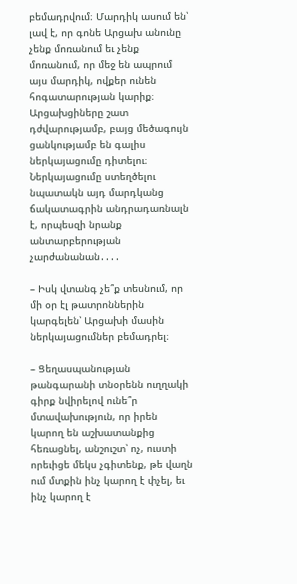բեմադրվում։ Մարդիկ ասում են՝ լավ է, որ գոնե Արցախ անունը չենք մոռանում եւ չենք մոռանում, որ մեջ են ապրում այս մարդիկ, ովքեր ունեն հոգատարության կարիք։ Արցախցիները շատ դժվարությամբ, բայց մեծագույն ցանկությամբ են գալիս ներկայացումը դիտելու։ Ներկայացումը ստեղծելու նպատակն այդ մարդկանց ճակատագրին անդրադառնալն է, որպեսզի նրանք անտարբերության չարժանանան․․․․

– Իսկ վտանգ չե՞ք տեսնում, որ մի օր էլ թատրոններին կարգելեն՝ Արցախի մասին ներկայացումներ բեմադրել։

– Ցեղասպանության թանգարանի տնօրենն ուղղակի գիրք նվիրելով ունե՞ր մտավախություն, որ իրեն կարող են աշխատանքից հեռացնել, անշուշտ՝ ոչ, ուստի որեւիցե մեկս չգիտենք, թե վաղն ում մտքին ինչ կարող է փչել, եւ ինչ կարող է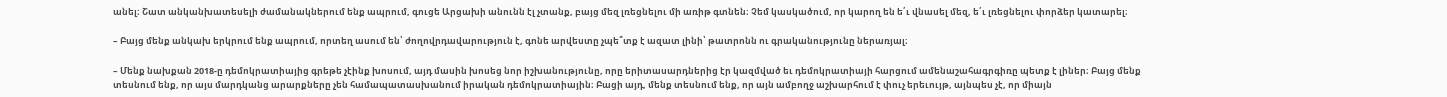անել։ Շատ անկանխատեսելի ժամանակներում ենք ապրում, գուցե Արցախի անունն էլ չտանք, բայց մեզ լռեցնելու մի առիթ գտնեն։ Չեմ կասկածում, որ կարող են ե՛ւ վնասել մեզ, ե՛ւ լռեցնելու փորձեր կատարել։

– Բայց մենք անկախ երկրում ենք ապրում, որտեղ ասում են՝ ժողովրդավարություն է, գոնե արվեստը չպե՞տք է ազատ լինի՝ թատրոնն ու գրականությունը ներառյալ։

– Մենք նախքան 2018-ը դեմոկրատիայից գրեթե չէինք խոսում, այդ մասին խոսեց նոր իշխանությունը, որը երիտասարդներից էր կազմված եւ դեմոկրատիայի հարցում ամենաշահագրգիռը պետք է լիներ։ Բայց մենք տեսնում ենք, որ այս մարդկանց արարքները չեն համապատասխանում իրական դեմոկրատիային։ Բացի այդ, մենք տեսնում ենք, որ այն ամբողջ աշխարհում է փուչ երեւույթ, այնպես չէ, որ միայն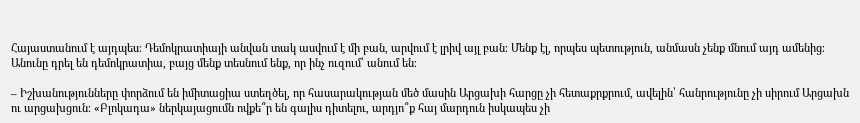Հայաստանում է այդպես։ Դեմոկրատիայի անվան տակ ասվում է մի բան, արվում է լրիվ այլ բան։ Մենք էլ, որպես պետություն, անմասն չենք մնում այդ ամենից։ Անունը դրել են դեմոկրատիա, բայց մենք տեսնում ենք, որ ինչ ուզում՝ անում են։

– Իշխանությունները փորձում են իմիտացիա ստեղծել, որ հասարակության մեծ մասին Արցախի հարցը չի հետաքրքրում, ավելին՝ հանրությունը չի սիրում Արցախն ու արցախցուն։ «Բլոկադա» ներկայացումն ովքե՞ր են գալիս դիտելու, արդյո՞ք հայ մարդուն իսկապես չի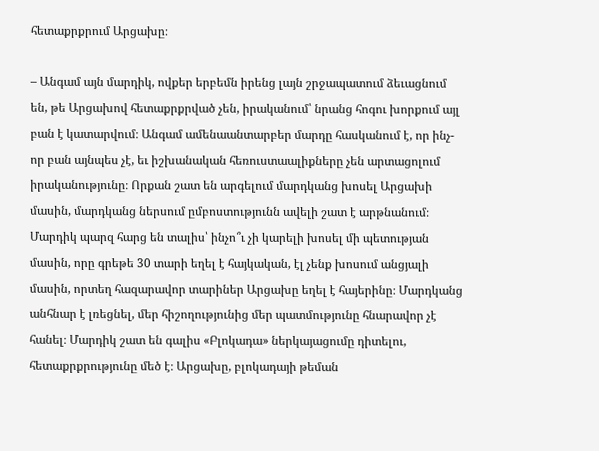հետաքրքրում Արցախը։

– Անգամ այն մարդիկ, ովքեր երբեմն իրենց լայն շրջապատում ձեւացնում են, թե Արցախով հետաքրքրված չեն, իրականում՝ նրանց հոգու խորքում այլ բան է կատարվում։ Անգամ ամենաանտարբեր մարդը հասկանում է, որ ինչ-որ բան այնպես չէ, եւ իշխանական հեռուստաալիքները չեն արտացոլում իրականությունը։ Որքան շատ են արգելում մարդկանց խոսել Արցախի մասին, մարդկանց ներսում ըմբոստությունն ավելի շատ է արթնանում։ Մարդիկ պարզ հարց են տալիս՝ ինչո՞ւ չի կարելի խոսել մի պետության մասին, որը գրեթե 30 տարի եղել է հայկական, էլ չենք խոսում անցյալի մասին, որտեղ հազարավոր տարիներ Արցախը եղել է հայերինը։ Մարդկանց անհնար է լռեցնել, մեր հիշողությունից մեր պատմությունը հնարավոր չէ հանել։ Մարդիկ շատ են գալիս «Բլոկադա» ներկայացումը դիտելու, հետաքրքրությունը մեծ է։ Արցախը, բլոկադայի թեման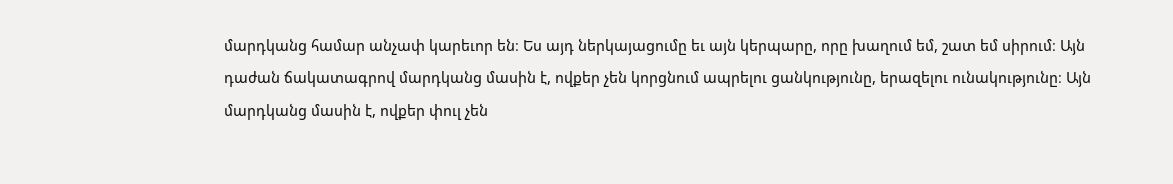մարդկանց համար անչափ կարեւոր են։ Ես այդ ներկայացումը եւ այն կերպարը, որը խաղում եմ, շատ եմ սիրում։ Այն դաժան ճակատագրով մարդկանց մասին է, ովքեր չեն կորցնում ապրելու ցանկությունը, երազելու ունակությունը։ Այն մարդկանց մասին է, ովքեր փուլ չեն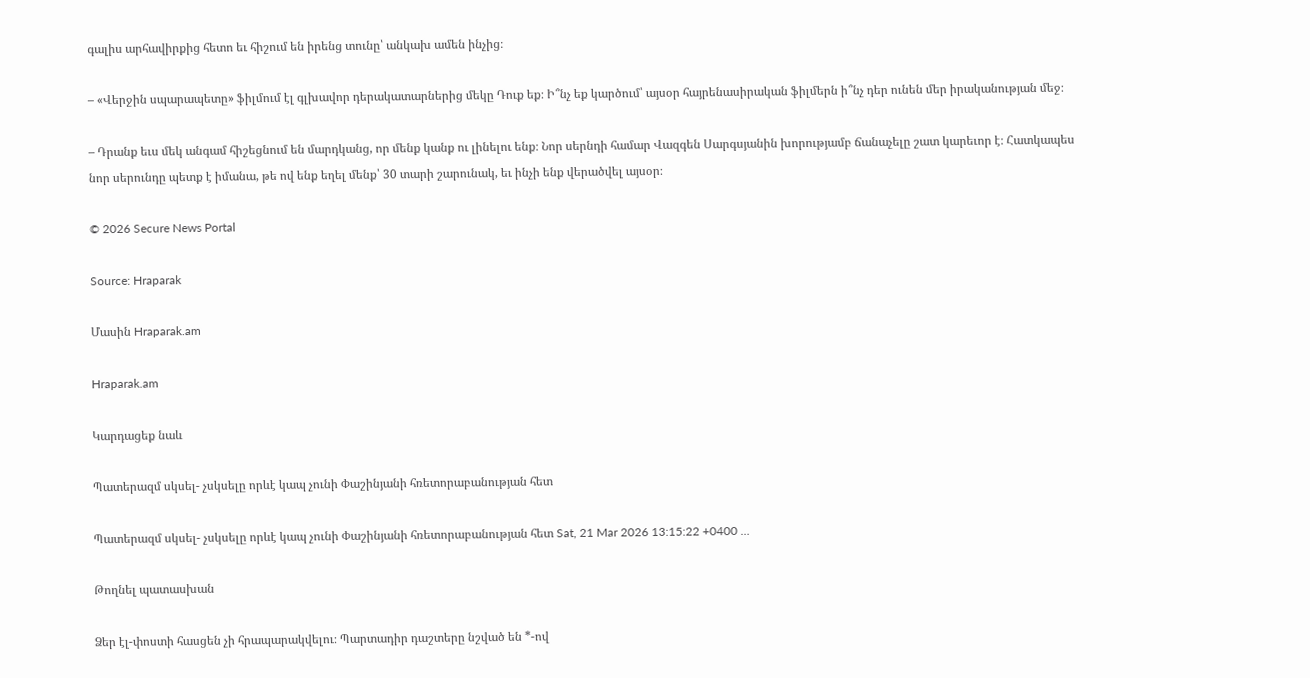գալիս արհավիրքից հետո եւ հիշում են իրենց տունը՝ անկախ ամեն ինչից։

– «Վերջին սպարապետը» ֆիլմում էլ գլխավոր դերակատարներից մեկը Դուք եք։ Ի՞նչ եք կարծում՝ այսօր հայրենասիրական ֆիլմերն ի՞նչ դեր ունեն մեր իրականության մեջ։

– Դրանք եւս մեկ անգամ հիշեցնում են մարդկանց, որ մենք կանք ու լինելու ենք։ Նոր սերնդի համար Վազգեն Սարգսյանին խորությամբ ճանաչելը շատ կարեւոր է։ Հատկապես նոր սերունդը պետք է իմանա, թե ով ենք եղել մենք՝ 30 տարի շարունակ, եւ ինչի ենք վերածվել այսօր։

© 2026 Secure News Portal

Source: Hraparak

Մասին Hraparak.am

Hraparak.am

Կարդացեք նաև

Պատերազմ սկսել- չսկսելը որևէ կապ չունի Փաշինյանի հռետորաբանության հետ

Պատերազմ սկսել- չսկսելը որևէ կապ չունի Փաշինյանի հռետորաբանության հետ Sat, 21 Mar 2026 13:15:22 +0400 …

Թողնել պատասխան

Ձեր էլ-փոստի հասցեն չի հրապարակվելու։ Պարտադիր դաշտերը նշված են *-ով